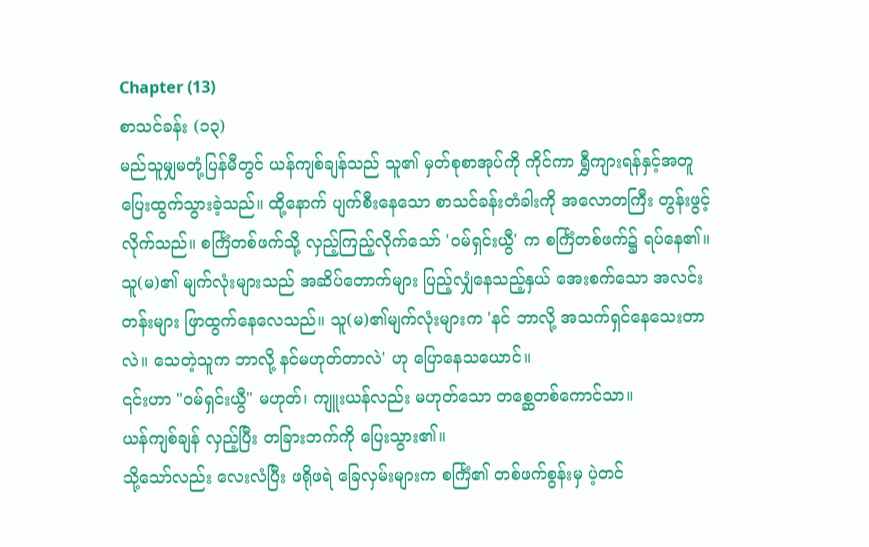Chapter (13)
စာသင်ခန်း (၁၃)
မည်သူမျှမတုံ့ပြန်မီတွင် ယန်ကျစ်ချန်သည် သူ၏ မှတ်စုစာအုပ်ကို ကိုင်ကာ ရွှီကျားရန်နှင့်အတူ ပြေးထွက်သွားခဲ့သည်။ ထို့နောက် ပျက်စီးနေသော စာသင်ခန်းတံခါးကို အလောတကြီး တွန်းဖွင့်လိုက်သည်။ စင်္ကြံတစ်ဖက်သို့ လှည့်ကြည့်လိုက်သော် 'ဝမ်ရှင်းယွီ' က စင်္ကြံတစ်ဖက်၌ ရပ်နေ၏။
သူ(မ)၏ မျက်လုံးများသည် အဆိပ်တောက်များ ပြည့်လျှံနေသည့်နှယ် အေးစက်သော အလင်းတန်းများ ဖြာထွက်နေလေသည်။ သူ(မ)၏မျက်လုံးများက 'နင် ဘာလို့ အသက်ရှင်နေသေးတာလဲ။ သေတဲ့သူက ဘာလို့ နင်မဟုတ်တာလဲ' ဟု ပြောနေသယောင်။
၎င်းဟာ "ဝမ်ရှင်းယွီ" မဟုတ်၊ ကျူးယန်လည်း မဟုတ်သော တစ္ဆေတစ်ကောင်သာ။
ယန်ကျစ်ချန် လှည့်ပြီး တခြားဘက်ကို ပြေးသွား၏။
သို့သော်လည်း လေးလံပြီး ဖရိုဖရဲ ခြေလှမ်းများက စင်္ကြံ၏ တစ်ဖက်စွန်းမှ ပဲ့တင်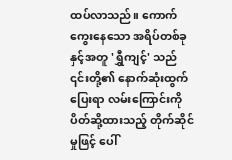ထပ်လာသည်။ ကောက်ကွေးနေသော အရိပ်တစ်ခုနှင့်အတူ 'ရွှီကျင့်' သည် ၎င်းတို့၏ နောက်ဆုံးထွက်ပြေးရာ လမ်းကြောင်းကို ပိတ်ဆို့ထားသည့် တိုက်ဆိုင်မှုဖြင့် ပေါ်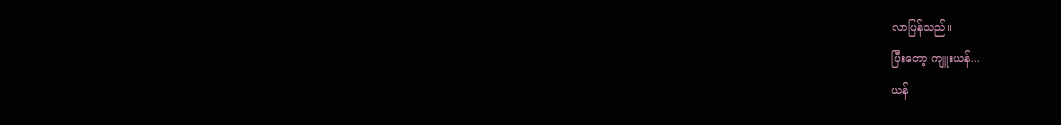လာပြန်သည်။
ပြီးတော့ ကျူးယန်...
ယန်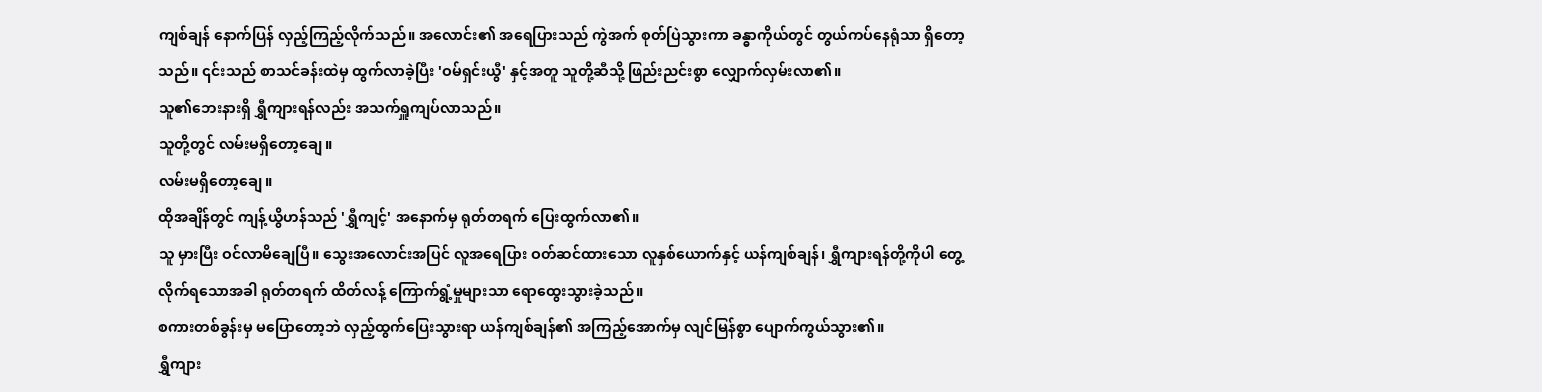ကျစ်ချန် နောက်ပြန် လှည့်ကြည့်လိုက်သည်။ အလောင်း၏ အရေပြားသည် ကွဲအက် စုတ်ပြဲသွားကာ ခန္ဓာကိုယ်တွင် တွယ်ကပ်နေရုံသာ ရှိတော့သည်။ ၎င်းသည် စာသင်ခန်းထဲမှ ထွက်လာခဲ့ပြီး 'ဝမ်ရှင်းယွီ' နှင့်အတူ သူတို့ဆီသို့ ဖြည်းညင်းစွာ လျှောက်လှမ်းလာ၏။
သူ၏ဘေးနားရှိ ရွှီကျားရန်လည်း အသက်ရှူကျပ်လာသည်။
သူတို့တွင် လမ်းမရှိတော့ချေ။
လမ်းမရှိတော့ချေ။
ထိုအချိန်တွင် ကျန့်ယွိဟန်သည် 'ရွှီကျင့်' အနောက်မှ ရုတ်တရက် ပြေးထွက်လာ၏။
သူ မှားပြီး ဝင်လာမိချေပြီ။ သွေးအလောင်းအပြင် လူအရေပြား ဝတ်ဆင်ထားသော လူနှစ်ယောက်နှင့် ယန်ကျစ်ချန်၊ ရွှီကျားရန်တို့ကိုပါ တွေ့လိုက်ရသောအခါ ရုတ်တရက် ထိတ်လန့် ကြောက်ရွံ့မှုများသာ ရောထွေးသွားခဲ့သည်။
စကားတစ်ခွန်းမှ မပြောတော့ဘဲ လှည့်ထွက်ပြေးသွားရာ ယန်ကျစ်ချန်၏ အကြည့်အောက်မှ လျင်မြန်စွာ ပျောက်ကွယ်သွား၏။
ရွှီကျား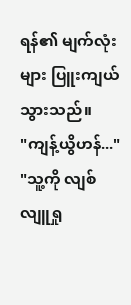ရန်၏ မျက်လုံးများ ပြူးကျယ်သွားသည်။
"ကျန့်ယွိဟန်..."
"သူ့ကို လျစ်လျူရှု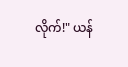လိုက်!" ယန်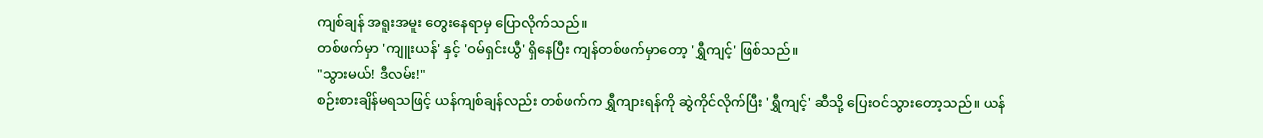ကျစ်ချန် အရူးအမူး တွေးနေရာမှ ပြောလိုက်သည်။
တစ်ဖက်မှာ 'ကျူးယန်' နှင့် 'ဝမ်ရှင်းယွီ' ရှိနေပြီး ကျန်တစ်ဖက်မှာတော့ 'ရွှီကျင့်' ဖြစ်သည်။
"သွားမယ်! ဒီလမ်း!"
စဉ်းစားချိန်မရသဖြင့် ယန်ကျစ်ချန်လည်း တစ်ဖက်က ရွှီကျားရန်ကို ဆွဲကိုင်လိုက်ပြီး 'ရွှီကျင့်' ဆီသို့ ပြေးဝင်သွားတော့သည်။ ယန်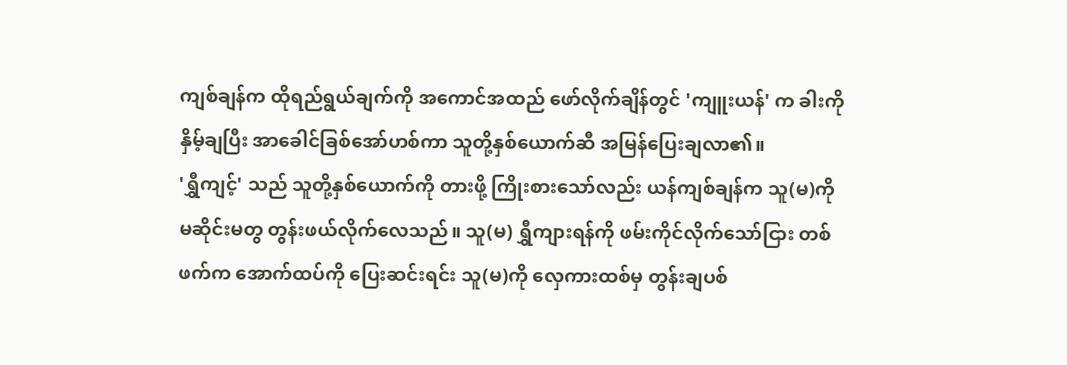ကျစ်ချန်က ထိုရည်ရွယ်ချက်ကို အကောင်အထည် ဖော်လိုက်ချိန်တွင် 'ကျူးယန်' က ခါးကို နှိမ့်ချပြီး အာခေါင်ခြစ်အော်ဟစ်ကာ သူတို့နှစ်ယောက်ဆီ အမြန်ပြေးချလာ၏။
'ရွှီကျင့်' သည် သူတို့နှစ်ယောက်ကို တားဖို့ ကြိုးစားသော်လည်း ယန်ကျစ်ချန်က သူ(မ)ကို မဆိုင်းမတွ တွန်းဖယ်လိုက်လေသည်။ သူ(မ) ရွှီကျားရန်ကို ဖမ်းကိုင်လိုက်သော်ငြား တစ်ဖက်က အောက်ထပ်ကို ပြေးဆင်းရင်း သူ(မ)ကို လှေကားထစ်မှ တွန်းချပစ်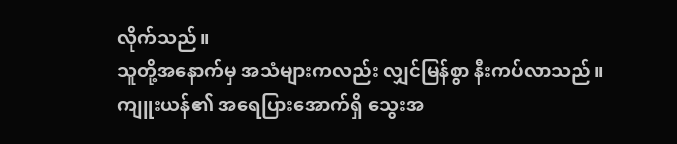လိုက်သည်။
သူတို့အနောက်မှ အသံများကလည်း လျှင်မြန်စွာ နီးကပ်လာသည်။
ကျူးယန်၏ အရေပြားအောက်ရှိ သွေးအ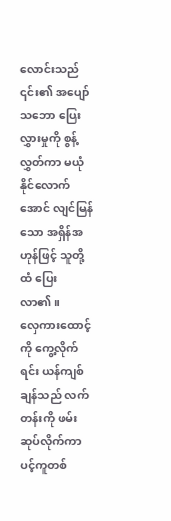လောင်းသည် ၎င်း၏ အပျော်သဘော ပြေးလွှားမှုကို စွန့်လွှတ်ကာ မယုံနိုင်လောက်အောင် လျင်မြန်သော အရှိန်အဟုန်ဖြင့် သူတို့ထံ ပြေးလာ၏။
လှေကားထောင့်ကို ကွေ့လိုက်ရင်း ယန်ကျစ်ချန်သည် လက်တန်းကို ဖမ်းဆုပ်လိုက်ကာ ပင့်ကူတစ်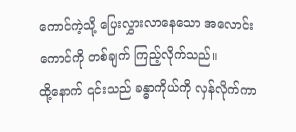ကောင်ကဲ့သို့ ပြေးလွှားလာနေသော အလောင်းကောင်ကို တစ်ချက် ကြည့်လိုက်သည်။
ထို့နောက် ၎င်းသည် ခန္ဓာကိုယ်ကို လှန်လိုက်ကာ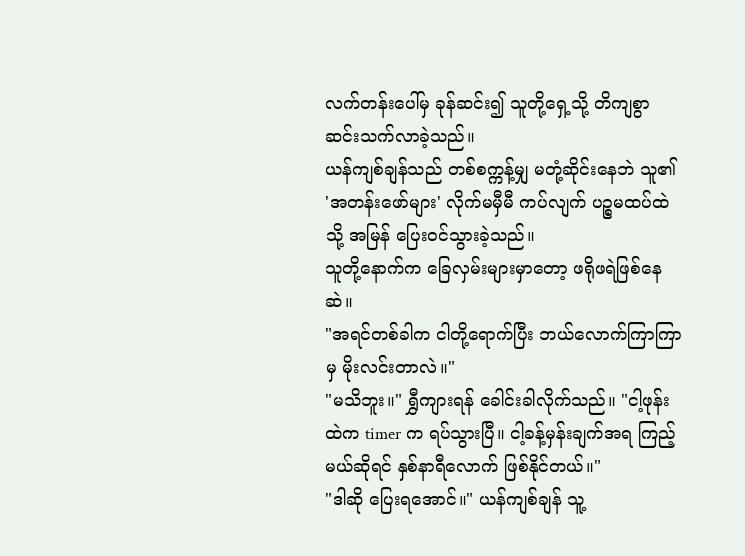လက်တန်းပေါ်မှ ခုန်ဆင်း၍ သူတို့ရှေ့သို့ တိကျစွာ ဆင်းသက်လာခဲ့သည်။
ယန်ကျစ်ချန်သည် တစ်စက္ကန့်မျှ မတုံ့ဆိုင်းနေဘဲ သူ၏ 'အတန်းဖော်များ' လိုက်မမှီမီ ကပ်လျက် ပဉ္စမထပ်ထဲသို့ အမြန် ပြေးဝင်သွားခဲ့သည်။
သူတို့နောက်က ခြေလှမ်းများမှာတော့ ဖရိုဖရဲဖြစ်နေဆဲ။
"အရင်တစ်ခါက ငါတို့ရောက်ပြီး ဘယ်လောက်ကြာကြာမှ မိုးလင်းတာလဲ။"
"မသိဘူး။" ရွှီကျားရန် ခေါင်းခါလိုက်သည်။ "ငါ့ဖုန်းထဲက timer က ရပ်သွားပြီ။ ငါ့ခန့်မှန်းချက်အရ ကြည့်မယ်ဆိုရင် နှစ်နာရီလောက် ဖြစ်နိုင်တယ်။"
"ဒါဆို ပြေးရအောင်။" ယန်ကျစ်ချန် သူ့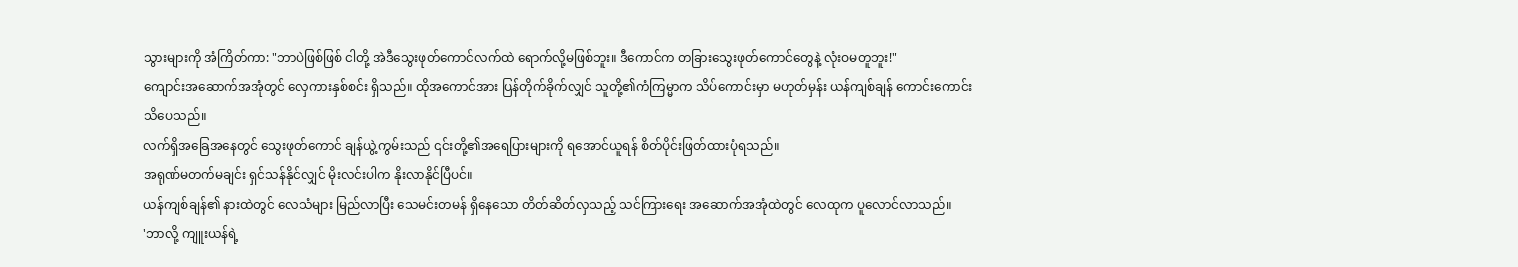သွားများကို အံကြိတ်ကာ: "ဘာပဲဖြစ်ဖြစ် ငါတို့ အဲဒီသွေးဖုတ်ကောင်လက်ထဲ ရောက်လို့မဖြစ်ဘူး။ ဒီကောင်က တခြားသွေးဖုတ်ကောင်တွေနဲ့ လုံးဝမတူဘူး!"
ကျောင်းအဆောက်အအုံတွင် လှေကားနှစ်စင်း ရှိသည်။ ထိုအကောင်အား ပြန်တိုက်ခိုက်လျှင် သူတို့၏ကံကြမ္မာက သိပ်ကောင်းမှာ မဟုတ်မှန်း ယန်ကျစ်ချန် ကောင်းကောင်း သိပေသည်။
လက်ရှိအခြေအနေတွင် သွေးဖုတ်ကောင် ချန်ယွဲ့ကွမ်းသည် ၎င်းတို့၏အရေပြားများကို ရအောင်ယူရန် စိတ်ပိုင်းဖြတ်ထားပုံရသည်။
အရုဏ်မတက်မချင်း ရှင်သန်နိုင်လျှင် မိုးလင်းပါက နိုးလာနိုင်ပြီပင်။
ယန်ကျစ်ချန်၏ နားထဲတွင် လေသံများ မြည်လာပြီး သေမင်းတမန် ရှိနေသော တိတ်ဆိတ်လှသည့် သင်ကြားရေး အဆောက်အအုံထဲတွင် လေထုက ပူလောင်လာသည်။
'ဘာလို့ ကျူးယန်ရဲ့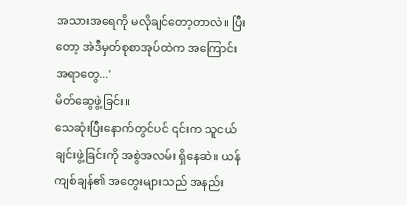အသားအရေကို မလိုချင်တော့တာလဲ။ ပြီးတော့ အဲဒီမှတ်စုစာအုပ်ထဲက အကြောင်းအရာတွေ...'
မိတ်ဆွေဖွဲ့ခြင်း။
သေဆုံးပြီးနောက်တွင်ပင် ၎င်းက သူငယ်ချင်းဖွဲ့ခြင်းကို အစွဲအလမ်း ရှိနေဆဲ။ ယန်ကျစ်ချန်၏ အတွေးများသည် အနည်း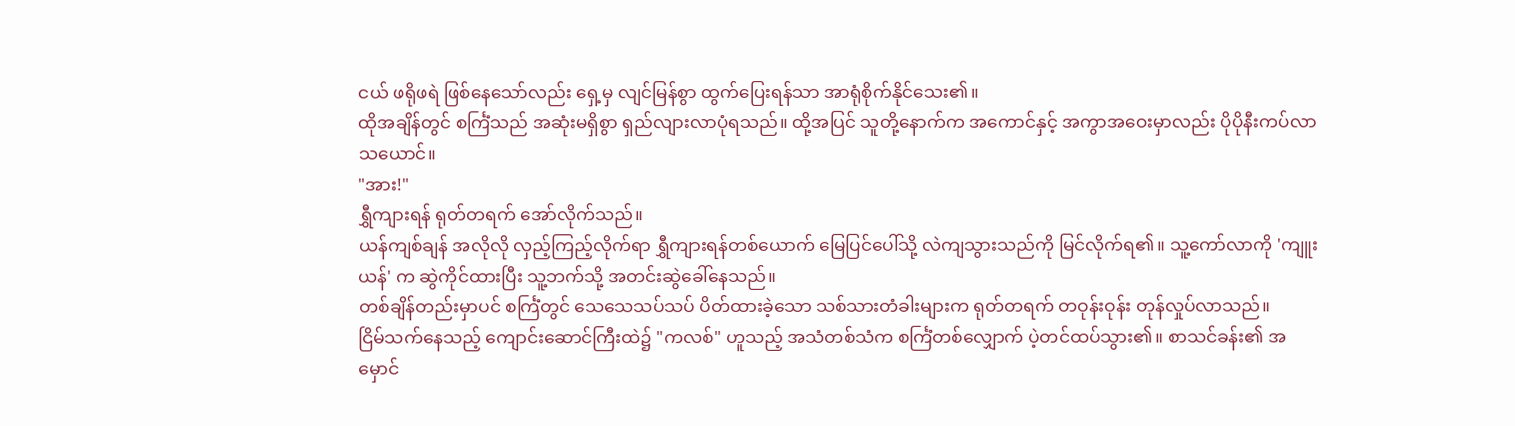ငယ် ဖရိုဖရဲ ဖြစ်နေသော်လည်း ရှေ့မှ လျင်မြန်စွာ ထွက်ပြေးရန်သာ အာရုံစိုက်နိုင်သေး၏။
ထိုအချိန်တွင် စင်္ကြံသည် အဆုံးမရှိစွာ ရှည်လျားလာပုံရသည်။ ထို့အပြင် သူတို့နောက်က အကောင်နှင့် အကွာအဝေးမှာလည်း ပိုပိုနီးကပ်လာသယောင်။
"အား!"
ရွှီကျားရန် ရုတ်တရက် အော်လိုက်သည်။
ယန်ကျစ်ချန် အလိုလို လှည့်ကြည့်လိုက်ရာ ရွှီကျားရန်တစ်ယောက် မြေပြင်ပေါ်သို့ လဲကျသွားသည်ကို မြင်လိုက်ရ၏။ သူ့ကော်လာကို 'ကျူးယန်' က ဆွဲကိုင်ထားပြီး သူ့ဘက်သို့ အတင်းဆွဲခေါ်နေသည်။
တစ်ချိန်တည်းမှာပင် စင်္ကြံတွင် သေသေသပ်သပ် ပိတ်ထားခဲ့သော သစ်သားတံခါးများက ရုတ်တရက် တဝုန်းဝုန်း တုန်လှုပ်လာသည်။
ငြိမ်သက်နေသည့် ကျောင်းဆောင်ကြီးထဲ၌ "ကလစ်" ဟူသည့် အသံတစ်သံက စင်္ကြံတစ်လျှောက် ပဲ့တင်ထပ်သွား၏။ စာသင်ခန်း၏ အမှောင်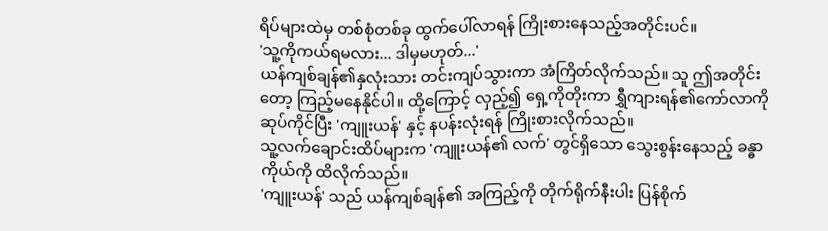ရိပ်များထဲမှ တစ်စုံတစ်ခု ထွက်ပေါ်လာရန် ကြိုးစားနေသည့်အတိုင်းပင်။
'သူ့ကိုကယ်ရမလား... ဒါမှမဟုတ်...'
ယန်ကျစ်ချန်၏နှလုံးသား တင်းကျပ်သွားကာ အံကြိတ်လိုက်သည်။ သူ ဤအတိုင်းတော့ ကြည့်မနေနိုင်ပါ။ ထို့ကြောင့် လှည့်၍ ရှေ့ကိုတိုးကာ ရွှီကျားရန်၏ကော်လာကို ဆုပ်ကိုင်ပြီး 'ကျူးယန်' နှင့် နပန်းလုံးရန် ကြိုးစားလိုက်သည်။
သူ့လက်ချောင်းထိပ်များက 'ကျူးယန်၏ လက်' တွင်ရှိသော သွေးစွန်းနေသည့် ခန္ဓာကိုယ်ကို ထိလိုက်သည်။
'ကျူးယန်' သည် ယန်ကျစ်ချန်၏ အကြည့်ကို တိုက်ရိုက်နီးပါး ပြန်စိုက်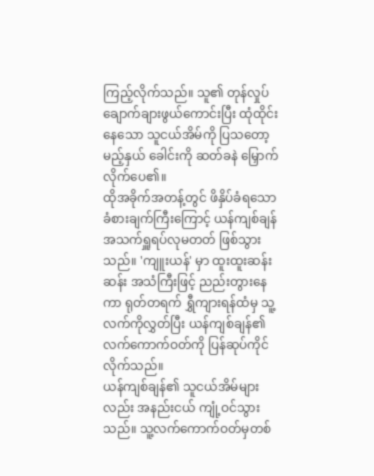ကြည့်လိုက်သည်။ သူ၏ တုန်လှုပ်ချောက်ချားဖွယ်ကောင်းပြီး ထုံထိုင်းနေသော သူငယ်အိမ်ကို ပြသတော့မည့်နှယ် ခေါင်းကို ဆတ်ခနဲ မြှောက်လိုက်ပေ၏။
ထိုအခိုက်အတန့်တွင် ဖိနှိပ်ခံရသော ခံစားချက်ကြီးကြောင့် ယန်ကျစ်ချန် အသက်ရှူရပ်လုမတတ် ဖြစ်သွားသည်။ 'ကျူးယန်' မှာ ထူးထူးဆန်းဆန်း အသံကြီးဖြင့် ညည်းတွားနေကာ ရုတ်တရက် ရွှီကျားရန်ထံမှ သူ့လက်ကိုလွှတ်ပြီး ယန်ကျစ်ချန်၏ လက်ကောက်ဝတ်ကို ပြန်ဆုပ်ကိုင်လိုက်သည်။
ယန်ကျစ်ချန်၏ သူငယ်အိမ်များလည်း အနည်းငယ် ကျုံ့ဝင်သွားသည်။ သူ့လက်ကောက်ဝတ်မှတစ်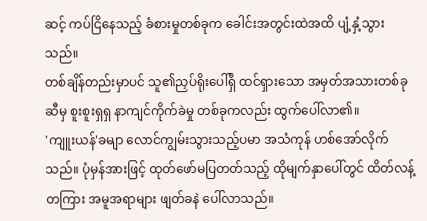ဆင့် ကပ်ငြိနေသည့် ခံစားမှုတစ်ခုက ခေါင်းအတွင်းထဲအထိ ပျံ့နှံ့သွားသည်။
တစ်ချိန်တည်းမှာပင် သူ၏ညှပ်ရိုးပေါ်ရှိ ထင်ရှားသော အမှတ်အသားတစ်ခုဆီမှ စူးစူးရှရှ နာကျင်ကိုက်ခဲမှု တစ်ခုကလည်း ထွက်ပေါ်လာ၏။
'ကျူးယန်'ခမျာ လောင်ကျွမ်းသွားသည့်ပမာ အသံကုန် ဟစ်အော်လိုက်သည်။ ပုံမှန်အားဖြင့် ထုတ်ဖော်မပြတတ်သည့် ထိုမျက်နှာပေါ်တွင် ထိတ်လန့်တကြား အမူအရာများ ဖျတ်ခနဲ ပေါ်လာသည်။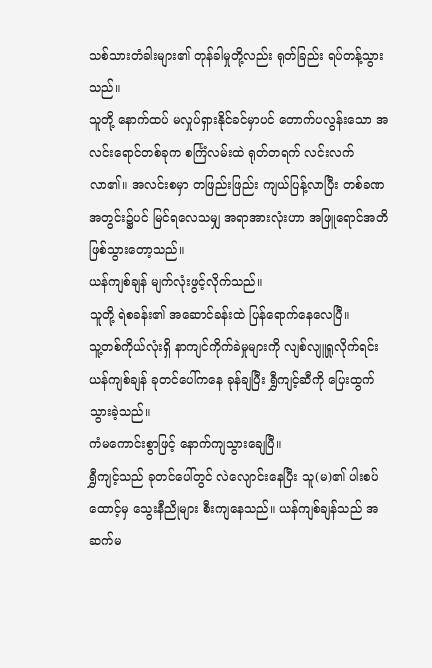သစ်သားတံခါးများ၏ တုန်ခါမှုတို့လည်း ရုတ်ခြည်း ရပ်တန့်သွားသည်။
သူတို့ နောက်ထပ် မလှုပ်ရှားနိုင်ခင်မှာပင် တောက်ပလွန်းသော အလင်းရောင်တစ်ခုက စင်္ကြံလမ်းထဲ ရုတ်တရက် လင်းလက်လာ၏။ အလင်းစမှာ တဖြည်းဖြည်း ကျယ်ပြန့်လာပြီး တစ်ခဏအတွင်း၌ပင် မြင်ရလေသမျှ အရာအားလုံးဟာ အဖြူရောင်အတိ ဖြစ်သွားတော့သည်။
ယန်ကျစ်ချန် မျက်လုံးဖွင့်လိုက်သည်။
သူတို့ ရဲစခန်း၏ အဆောင်ခန်းထဲ ပြန်ရောက်နေလေပြီ။
သူ့တစ်ကိုယ်လုံးရှိ နာကျင်ကိုက်ခဲမှုများကို လျစ်လျူရှုလိုက်ရင်း ယန်ကျစ်ချန် ခုတင်ပေါ်ကနေ ခုန်ချပြီး ရွှီကျင့်ဆီကို ပြေးထွက်သွားခဲ့သည်။
ကံမကောင်းစွာဖြင့် နောက်ကျသွားချေပြီ။
ရွှီကျင့်သည် ခုတင်ပေါ်တွင် လဲလျောင်းနေပြီး သူ(မ)၏ ပါးစပ်ထောင့်မှ သွေးနီညိုများ စီးကျနေသည်။ ယန်ကျစ်ချန်သည် အဆက်မ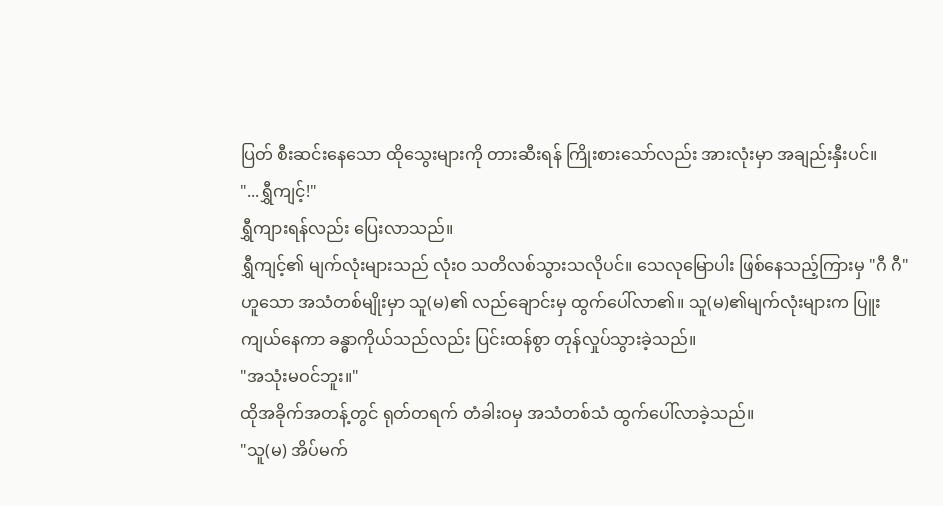ပြတ် စီးဆင်းနေသော ထိုသွေးများကို တားဆီးရန် ကြိုးစားသော်လည်း အားလုံးမှာ အချည်းနှီးပင်။
"...ရွှီကျင့်!"
ရွှီကျားရန်လည်း ပြေးလာသည်။
ရွှီကျင့်၏ မျက်လုံးများသည် လုံးဝ သတိလစ်သွားသလိုပင်။ သေလုမြောပါး ဖြစ်နေသည့်ကြားမှ "ဂီ ဂီ" ဟူသော အသံတစ်မျိုးမှာ သူ(မ)၏ လည်ချောင်းမှ ထွက်ပေါ်လာ၏။ သူ(မ)၏မျက်လုံးများက ပြူးကျယ်နေကာ ခန္ဓာကိုယ်သည်လည်း ပြင်းထန်စွာ တုန်လှုပ်သွားခဲ့သည်။
"အသုံးမဝင်ဘူး။"
ထိုအခိုက်အတန့်တွင် ရုတ်တရက် တံခါးဝမှ အသံတစ်သံ ထွက်ပေါ်လာခဲ့သည်။
"သူ(မ) အိပ်မက်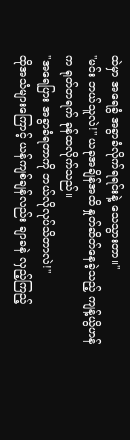ထဲမှာ အရေခွံ အခွာခံလိုက်ရရင်းနဲ့ သေသွားတာ။"
"မင်း ဘယ်သူလဲ!" ယခုအချိန်အထိ နှုတ်ဆိတ်နေခဲ့သည့် ကျန့်ယွိဟန်က ရုတ်တရက် ခုန်ထလိုက်သည်။
"အရေပြား အခွာခံရတာကို ဘယ်လိုလုပ်သိတာလဲ!"
ထိုအသံများကြောင့် ယန်ကျစ်ချန်လည်း ချာခနဲ လှည့်ကြည့်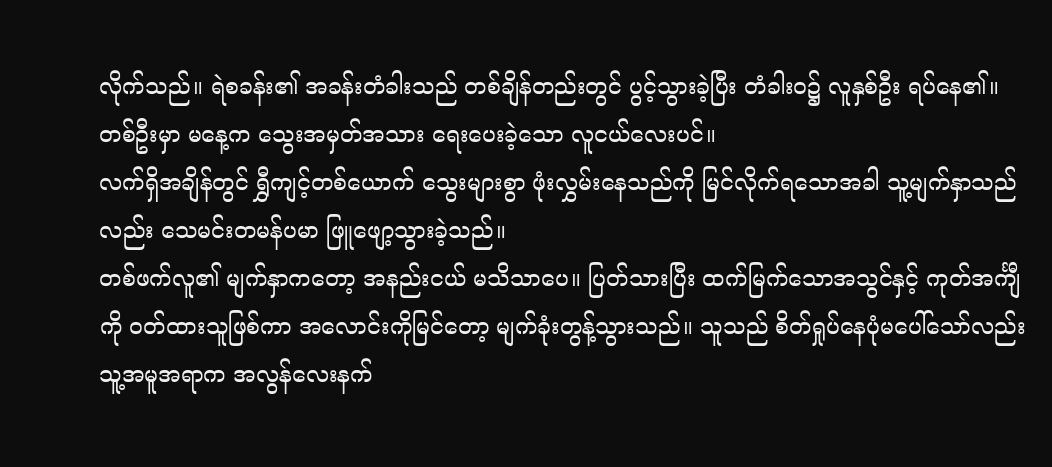လိုက်သည်။ ရဲစခန်း၏ အခန်းတံခါးသည် တစ်ချိန်တည်းတွင် ပွင့်သွားခဲ့ပြီး တံခါးဝ၌ လူနှစ်ဦး ရပ်နေ၏။ တစ်ဦးမှာ မနေ့က သွေးအမှတ်အသား ရေးပေးခဲ့သော လူငယ်လေးပင်။
လက်ရှိအချိန်တွင် ရွှီကျင့်တစ်ယောက် သွေးများစွာ ဖုံးလွှမ်းနေသည်ကို မြင်လိုက်ရသောအခါ သူ့မျက်နှာသည်လည်း သေမင်းတမန်ပမာ ဖြူဖျော့သွားခဲ့သည်။
တစ်ဖက်လူ၏ မျက်နှာကတော့ အနည်းငယ် မသိသာပေ။ ပြတ်သားပြီး ထက်မြက်သောအသွင်နှင့် ကုတ်အင်္ကျီကို ဝတ်ထားသူဖြစ်ကာ အလောင်းကိုမြင်တော့ မျက်ခုံးတွန့်သွားသည်။ သူသည် စိတ်ရှုပ်နေပုံမပေါ်သော်လည်း သူ့အမူအရာက အလွန်လေးနက်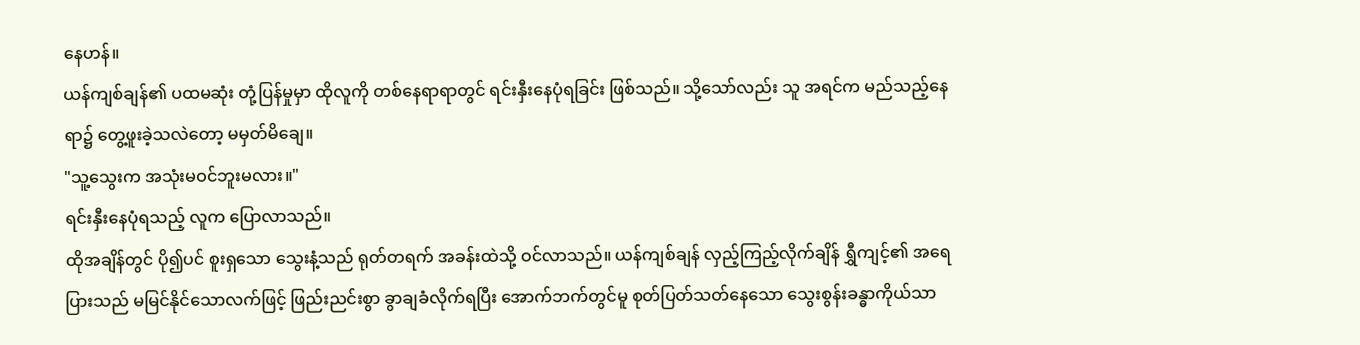နေဟန်။
ယန်ကျစ်ချန်၏ ပထမဆုံး တုံ့ပြန်မှုမှာ ထိုလူကို တစ်နေရာရာတွင် ရင်းနှီးနေပုံရခြင်း ဖြစ်သည်။ သို့သော်လည်း သူ အရင်က မည်သည့်နေရာ၌ တွေ့ဖူးခဲ့သလဲတော့ မမှတ်မိချေ။
"သူ့သွေးက အသုံးမဝင်ဘူးမလား။"
ရင်းနှီးနေပုံရသည့် လူက ပြောလာသည်။
ထိုအချိန်တွင် ပို၍ပင် စူးရှသော သွေးနံ့သည် ရုတ်တရက် အခန်းထဲသို့ ဝင်လာသည်။ ယန်ကျစ်ချန် လှည့်ကြည့်လိုက်ချိန် ရွှီကျင့်၏ အရေပြားသည် မမြင်နိုင်သောလက်ဖြင့် ဖြည်းညင်းစွာ ခွာချခံလိုက်ရပြီး အောက်ဘက်တွင်မူ စုတ်ပြတ်သတ်နေသော သွေးစွန်းခန္ဓာကိုယ်သာ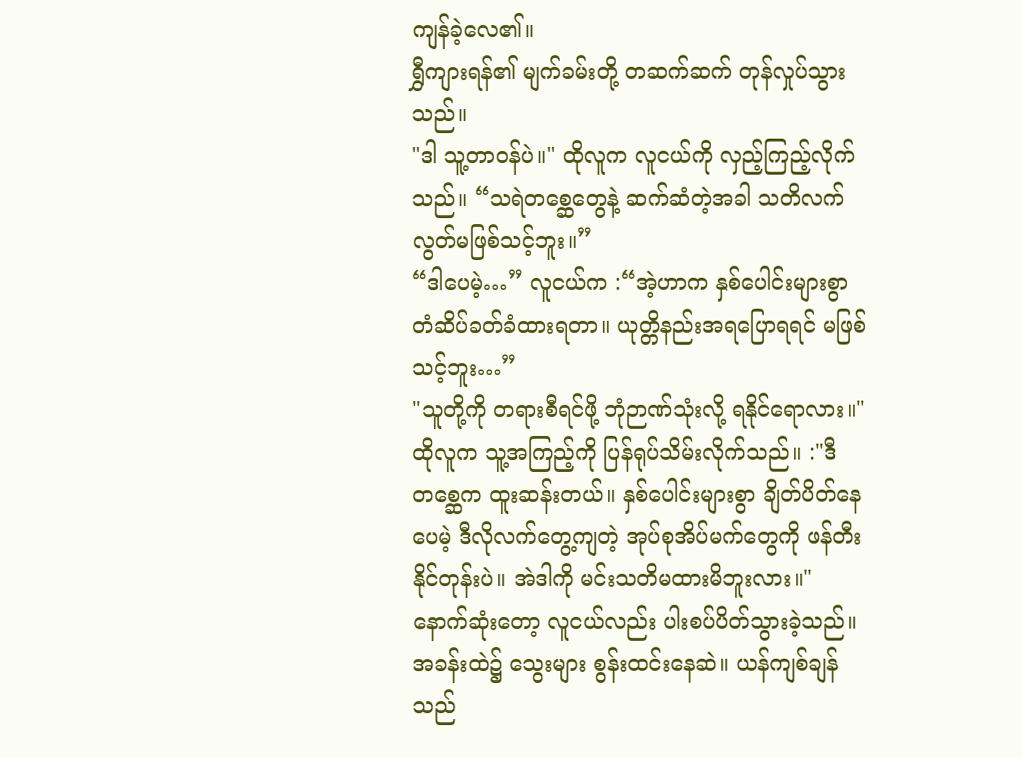ကျန်ခဲ့လေ၏။
ရွှီကျားရန်၏ မျက်ခမ်းတို့ တဆက်ဆက် တုန်လှုပ်သွားသည်။
"ဒါ သူ့တာဝန်ပဲ။" ထိုလူက လူငယ်ကို လှည့်ကြည့်လိုက်သည်။ “သရဲတစ္ဆေတွေနဲ့ ဆက်ဆံတဲ့အခါ သတိလက်လွတ်မဖြစ်သင့်ဘူး။”
“ဒါပေမဲ့…” လူငယ်က :“အဲ့ဟာက နှစ်ပေါင်းများစွာ တံဆိပ်ခတ်ခံထားရတာ။ ယုတ္တိနည်းအရပြောရရင် မဖြစ်သင့်ဘူး…”
"သူတို့ကို တရားစီရင်ဖို့ ဘုံဉာဏ်သုံးလို့ ရနိုင်ရောလား။" ထိုလူက သူ့အကြည့်ကို ပြန်ရုပ်သိမ်းလိုက်သည်။ :"ဒီတစ္ဆေက ထူးဆန်းတယ်။ နှစ်ပေါင်းများစွာ ချိတ်ပိတ်နေပေမဲ့ ဒီလိုလက်တွေ့ကျတဲ့ အုပ်စုအိပ်မက်တွေကို ဖန်တီးနိုင်တုန်းပဲ။ အဲဒါကို မင်းသတိမထားမိဘူးလား။"
နောက်ဆုံးတော့ လူငယ်လည်း ပါးစပ်ပိတ်သွားခဲ့သည်။
အခန်းထဲ၌ သွေးများ စွန်းထင်းနေဆဲ။ ယန်ကျစ်ချန်သည်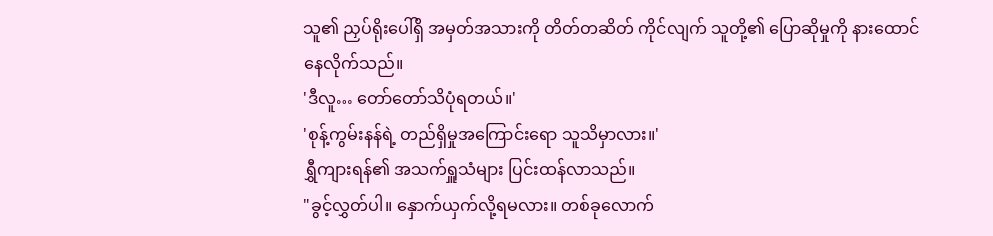သူ၏ ညှပ်ရိုးပေါ်ရှိ အမှတ်အသားကို တိတ်တဆိတ် ကိုင်လျက် သူတို့၏ ပြောဆိုမှုကို နားထောင်နေလိုက်သည်။
'ဒီလူ… တော်တော်သိပုံရတယ်။'
'စုန့်ကွမ်းနန်ရဲ့ တည်ရှိမှုအကြောင်းရော သူသိမှာလား။'
ရွှီကျားရန်၏ အသက်ရှူသံများ ပြင်းထန်လာသည်။
"ခွင့်လွှတ်ပါ။ နှောက်ယှက်လို့ရမလား။ တစ်ခုလောက်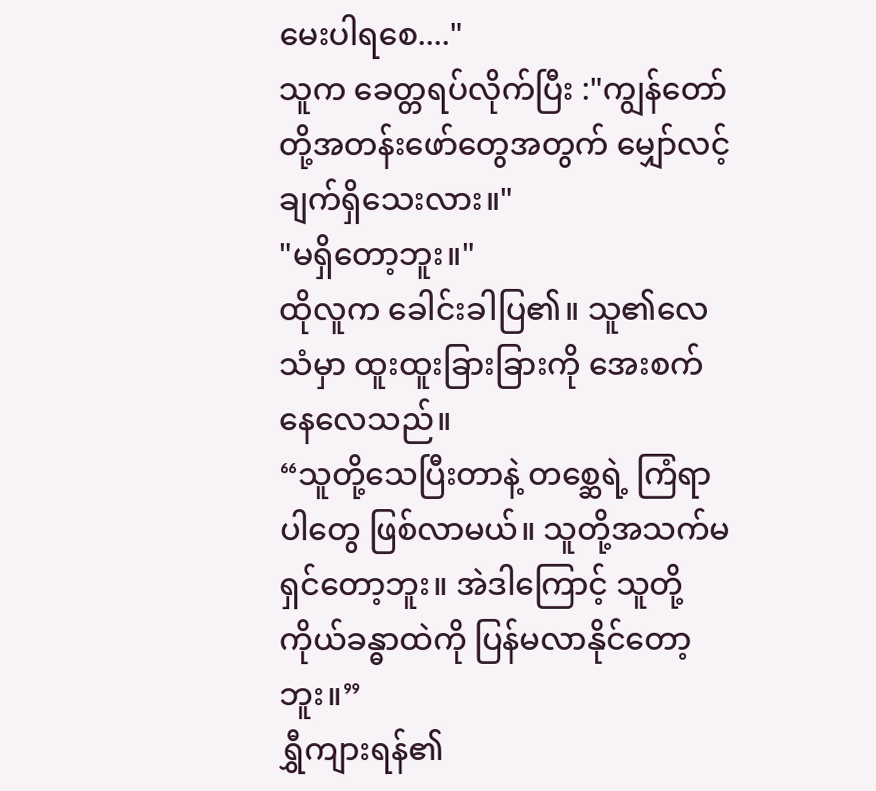မေးပါရစေ...."
သူက ခေတ္တရပ်လိုက်ပြီး :"ကျွန်တော်တို့အတန်းဖော်တွေအတွက် မျှော်လင့်ချက်ရှိသေးလား။"
"မရှိတော့ဘူး။"
ထိုလူက ခေါင်းခါပြ၏။ သူ၏လေသံမှာ ထူးထူးခြားခြားကို အေးစက်နေလေသည်။
“သူတို့သေပြီးတာနဲ့ တစ္ဆေရဲ့ ကြံရာပါတွေ ဖြစ်လာမယ်။ သူတို့အသက်မရှင်တော့ဘူး။ အဲဒါကြောင့် သူတို့ကိုယ်ခန္ဓာထဲကို ပြန်မလာနိုင်တော့ဘူး။”
ရွှီကျားရန်၏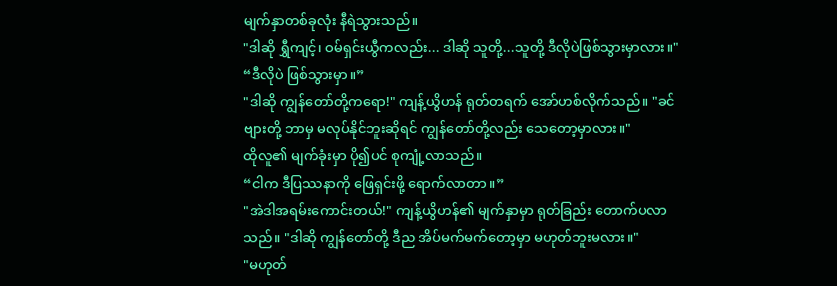မျက်နှာတစ်ခုလုံး နီရဲသွားသည်။
"ဒါဆို ရွှီကျင့်၊ ဝမ်ရှင်းယွီကလည်း... ဒါဆို သူတို့...သူတို့ ဒီလိုပဲဖြစ်သွားမှာလား။"
“ဒီလိုပဲ ဖြစ်သွားမှာ။”
"ဒါဆို ကျွန်တော်တို့ကရော!" ကျန့်ယွိဟန် ရုတ်တရက် အော်ဟစ်လိုက်သည်။ "ခင်ဗျားတို့ ဘာမှ မလုပ်နိုင်ဘူးဆိုရင် ကျွန်တော်တို့လည်း သေတော့မှာလား။"
ထိုလူ၏ မျက်ခုံးမှာ ပို၍ပင် စုကျုံ့လာသည်။
“ငါက ဒီပြဿနာကို ဖြေရှင်းဖို့ ရောက်လာတာ။”
"အဲဒါအရမ်းကောင်းတယ်!" ကျန့်ယွိဟန်၏ မျက်နှာမှာ ရုတ်ခြည်း တောက်ပလာသည်။ "ဒါဆို ကျွန်တော်တို့ ဒီည အိပ်မက်မက်တော့မှာ မဟုတ်ဘူးမလား။"
"မဟုတ်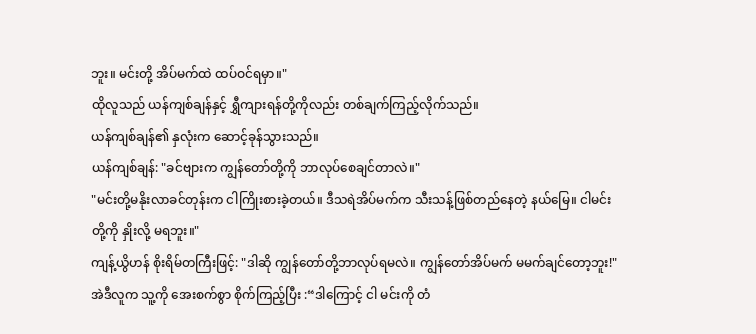ဘူး။ မင်းတို့ အိပ်မက်ထဲ ထပ်ဝင်ရမှာ။"
ထိုလူသည် ယန်ကျစ်ချန်နှင့် ရွှီကျားရန်တို့ကိုလည်း တစ်ချက်ကြည့်လိုက်သည်။
ယန်ကျစ်ချန်၏ နှလုံးက ဆောင့်ခုန်သွားသည်။
ယန်ကျစ်ချန်: "ခင်ဗျားက ကျွန်တော်တို့ကို ဘာလုပ်စေချင်တာလဲ။"
"မင်းတို့မနိုးလာခင်တုန်းက ငါကြိုးစားခဲ့တယ်။ ဒီသရဲအိပ်မက်က သီးသန့်ဖြစ်တည်နေတဲ့ နယ်မြေ။ ငါမင်းတို့ကို နှိုးလို့ မရဘူး။"
ကျန့်ယွိဟန် စိုးရိမ်တကြီးဖြင့်: "ဒါဆို ကျွန်တော်တို့ဘာလုပ်ရမလဲ။ ကျွန်တော်အိပ်မက် မမက်ချင်တော့ဘူး!"
အဲဒီလူက သူ့ကို အေးစက်စွာ စိုက်ကြည့်ပြီး :“ဒါကြောင့် ငါ မင်းကို တံ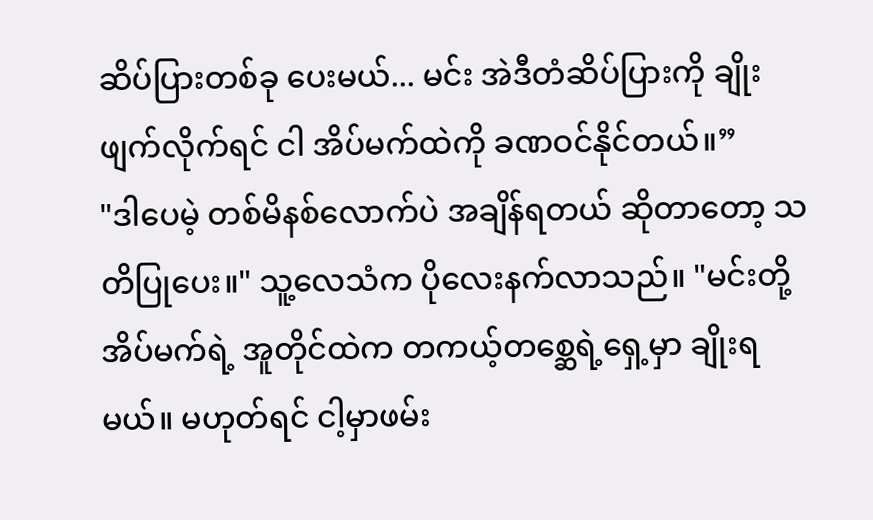ဆိပ်ပြားတစ်ခု ပေးမယ်... မင်း အဲဒီတံဆိပ်ပြားကို ချိုးဖျက်လိုက်ရင် ငါ အိပ်မက်ထဲကို ခဏဝင်နိုင်တယ်။”
"ဒါပေမဲ့ တစ်မိနစ်လောက်ပဲ အချိန်ရတယ် ဆိုတာတော့ သတိပြုပေး။" သူ့လေသံက ပိုလေးနက်လာသည်။ "မင်းတို့ အိပ်မက်ရဲ့ အူတိုင်ထဲက တကယ့်တစ္ဆေရဲ့ရှေ့မှာ ချိုးရမယ်။ မဟုတ်ရင် ငါ့မှာဖမ်း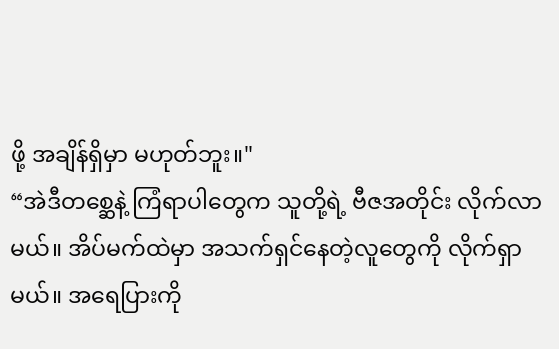ဖို့ အချိန်ရှိမှာ မဟုတ်ဘူး။"
“အဲဒီတစ္ဆေနဲ့ ကြံရာပါတွေက သူတို့ရဲ့ ဗီဇအတိုင်း လိုက်လာမယ်။ အိပ်မက်ထဲမှာ အသက်ရှင်နေတဲ့လူတွေကို လိုက်ရှာမယ်။ အရေပြားကို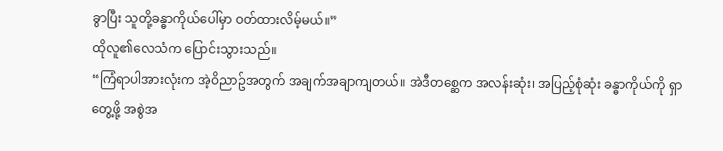ခွာပြီး သူတို့ခန္ဓာကိုယ်ပေါ်မှာ ဝတ်ထားလိမ့်မယ်။”
ထိုလူ၏လေသံက ပြောင်းသွားသည်။
“ကြံရာပါအားလုံးက အဲ့ဝိညာဥ်အတွက် အချက်အချာကျတယ်။ အဲဒီတစ္ဆေက အလန်းဆုံး၊ အပြည့်စုံဆုံး ခန္ဓာကိုယ်ကို ရှာတွေ့ဖို့ အစွဲအ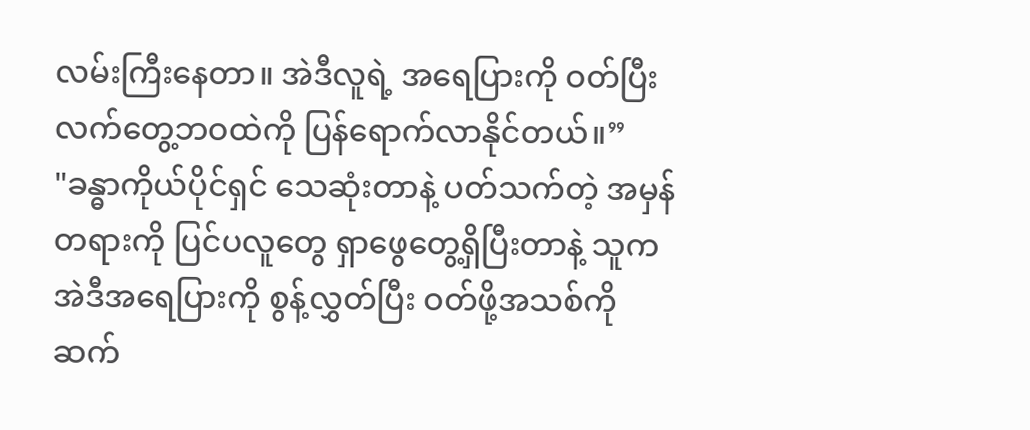လမ်းကြီးနေတာ။ အဲဒီလူရဲ့ အရေပြားကို ဝတ်ပြီး လက်တွေ့ဘဝထဲကို ပြန်ရောက်လာနိုင်တယ်။”
"ခန္ဓာကိုယ်ပိုင်ရှင် သေဆုံးတာနဲ့ ပတ်သက်တဲ့ အမှန်တရားကို ပြင်ပလူတွေ ရှာဖွေတွေ့ရှိပြီးတာနဲ့ သူက အဲဒီအရေပြားကို စွန့်လွှတ်ပြီး ဝတ်ဖို့အသစ်ကို ဆက်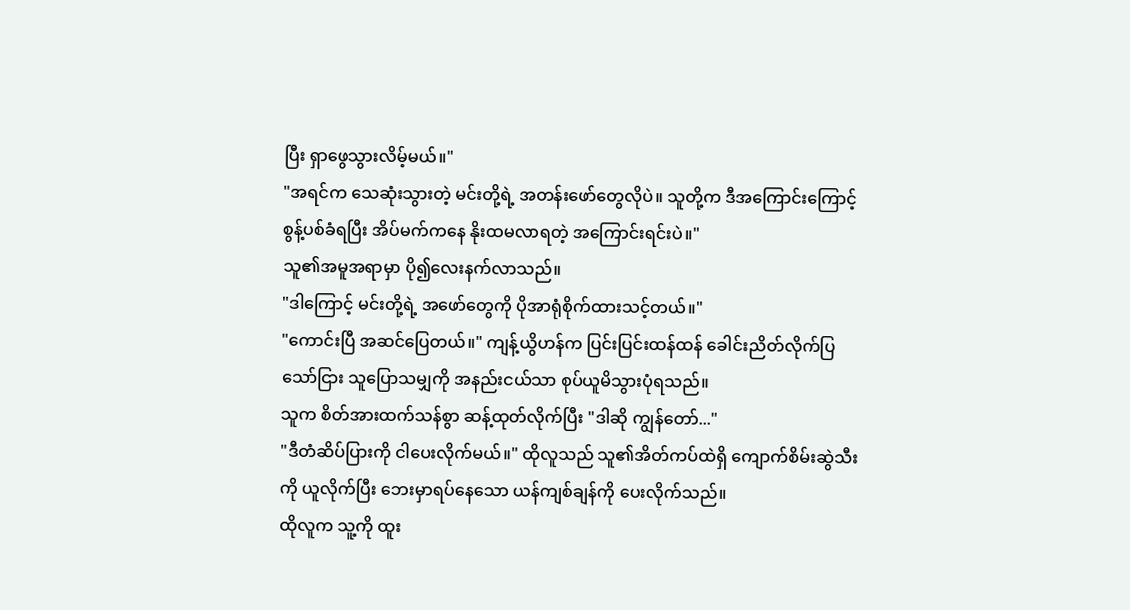ပြီး ရှာဖွေသွားလိမ့်မယ်။"
"အရင်က သေဆုံးသွားတဲ့ မင်းတို့ရဲ့ အတန်းဖော်တွေလိုပဲ။ သူတို့က ဒီအကြောင်းကြောင့် စွန့်ပစ်ခံရပြီး အိပ်မက်ကနေ နိုးထမလာရတဲ့ အကြောင်းရင်းပဲ။"
သူ၏အမူအရာမှာ ပို၍လေးနက်လာသည်။
"ဒါကြောင့် မင်းတို့ရဲ့ အဖော်တွေကို ပိုအာရုံစိုက်ထားသင့်တယ်။"
"ကောင်းပြီ အဆင်ပြေတယ်။" ကျန့်ယွိဟန်က ပြင်းပြင်းထန်ထန် ခေါင်းညိတ်လိုက်ပြသော်ငြား သူပြောသမျှကို အနည်းငယ်သာ စုပ်ယူမိသွားပုံရသည်။
သူက စိတ်အားထက်သန်စွာ ဆန့်ထုတ်လိုက်ပြီး "ဒါဆို ကျွန်တော်..."
"ဒီတံဆိပ်ပြားကို ငါပေးလိုက်မယ်။" ထိုလူသည် သူ၏အိတ်ကပ်ထဲရှိ ကျောက်စိမ်းဆွဲသီးကို ယူလိုက်ပြီး ဘေးမှာရပ်နေသော ယန်ကျစ်ချန်ကို ပေးလိုက်သည်။
ထိုလူက သူ့ကို ထူး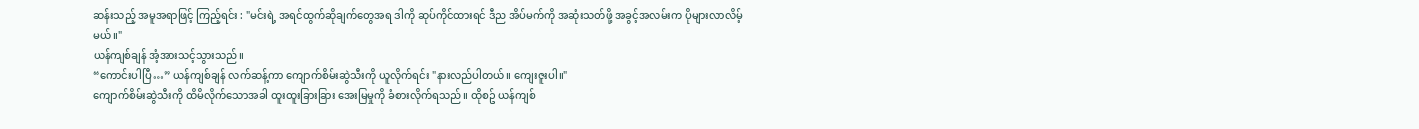ဆန်းသည့် အမူအရာဖြင့် ကြည့်ရင်း : "မင်းရဲ့ အရင်ထွက်ဆိုချက်တွေအရ ဒါကို ဆုပ်ကိုင်ထားရင် ဒီည အိပ်မက်ကို အဆုံးသတ်ဖို့ အခွင့်အလမ်းက ပိုများလာလိမ့်မယ်။"
ယန်ကျစ်ချန် အံ့အားသင့်သွားသည်။
“ကောင်းပါပြီ…” ယန်ကျစ်ချန် လက်ဆန့်ကာ ကျောက်စိမ်းဆွဲသီးကို ယူလိုက်ရင်း "နားလည်ပါတယ်။ ကျေးဇူးပါ။"
ကျောက်စိမ်းဆွဲသီးကို ထိမိလိုက်သောအခါ ထူးထူးခြားခြား အေးမြမှုကို ခံစားလိုက်ရသည်။ ထိုစဥ် ယန်ကျစ်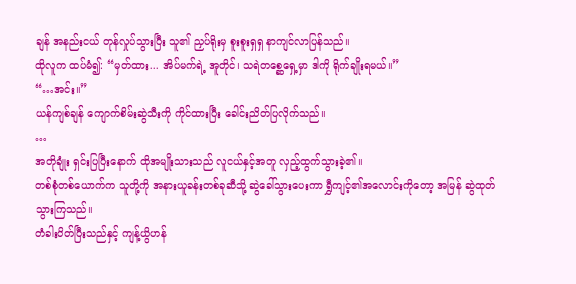ချန် အနည်းငယ် တုန်လှုပ်သွားပြီး သူ၏ ညှပ်ရိုးမှ စူးစူးရှရှ နာကျင်လာပြန်သည်။
ထိုလူက ထပ်မံ၍: “မှတ်ထား... အိပ်မက်ရဲ့ အူတိုင်၊ သရဲတစ္ဆေရှေ့မှာ ဒါကို ရိုက်ချိုးရမယ်။”
“…အင်း။”
ယန်ကျစ်ချန် ကျောက်စိမ်းဆွဲသီးကို ကိုင်ထားပြီး ခေါင်းညိတ်ပြလိုက်သည်။
…
အတိုချုံး ရှင်းပြပြီးနောက် ထိုအမျိုးသားသည် လူငယ်နှင့်အတူ လှည့်ထွက်သွားခဲ့၏။
တစ်စုံတစ်ယောက်က သူတို့ကို အနားယူခန်းတစ်ခုဆီသို့ ဆွဲခေါ်သွားပေးကာ ရွှီကျင့်၏အလောင်းကိုတော့ အမြန် ဆွဲထုတ်သွားကြသည်။
တံခါးပိတ်ပြီးသည်နှင့် ကျန့်ယွိဟန်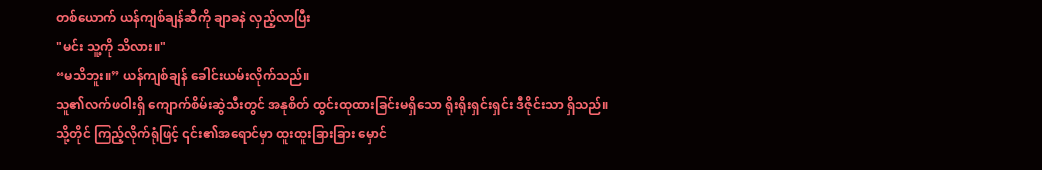တစ်ယောက် ယန်ကျစ်ချန်ဆီကို ချာခနဲ လှည့်လာပြီး
"မင်း သူ့ကို သိလား။"
“မသိဘူး။” ယန်ကျစ်ချန် ခေါင်းယမ်းလိုက်သည်။
သူ၏လက်ဖဝါးရှိ ကျောက်စိမ်းဆွဲသီးတွင် အနုစိတ် ထွင်းထုထားခြင်းမရှိသော ရိုးရိုးရှင်းရှင်း ဒီဇိုင်းသာ ရှိသည်။ သို့တိုင် ကြည့်လိုက်ရုံဖြင့် ၎င်း၏အရောင်မှာ ထူးထူးခြားခြား မှောင်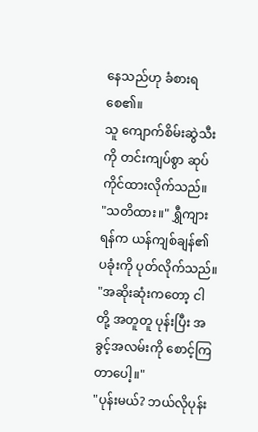နေသည်ဟု ခံစားရစေ၏။
သူ ကျောက်စိမ်းဆွဲသီးကို တင်းကျပ်စွာ ဆုပ်ကိုင်ထားလိုက်သည်။
"သတိထား။" ရွှီကျားရန်က ယန်ကျစ်ချန်၏ ပခုံးကို ပုတ်လိုက်သည်။ "အဆိုးဆုံးကတော့ ငါတို့ အတူတူ ပုန်းပြီး အခွင့်အလမ်းကို စောင့်ကြတာပေါ့။"
"ပုန်းမယ်? ဘယ်လိုပုန်း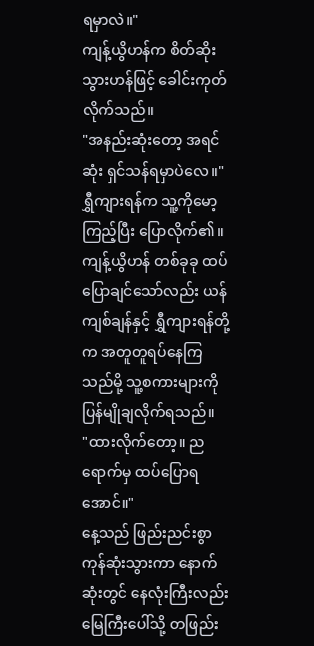ရမှာလဲ။"
ကျန့်ယွိဟန်က စိတ်ဆိုးသွားဟန်ဖြင့် ခေါင်းကုတ်လိုက်သည်။
"အနည်းဆုံးတော့ အရင်ဆုံး ရှင်သန်ရမှာပဲလေ။"
ရွှီကျားရန်က သူ့ကိုမော့ကြည့်ပြီး ပြောလိုက်၏။ ကျန့်ယွိဟန် တစ်ခုခု ထပ်ပြောချင်သော်လည်း ယန်ကျစ်ချန်နှင့် ရွှီကျားရန်တို့က အတူတူရပ်နေကြသည်မို့ သူ့စကားများကို ပြန်မျိုချလိုက်ရသည်။
"ထားလိုက်တော့။ ညရောက်မှ ထပ်ပြောရအောင်။"
နေ့သည် ဖြည်းညင်းစွာ ကုန်ဆုံးသွားကာ နောက်ဆုံးတွင် နေလုံးကြီးလည်း မြေကြီးပေါ်သို့ တဖြည်း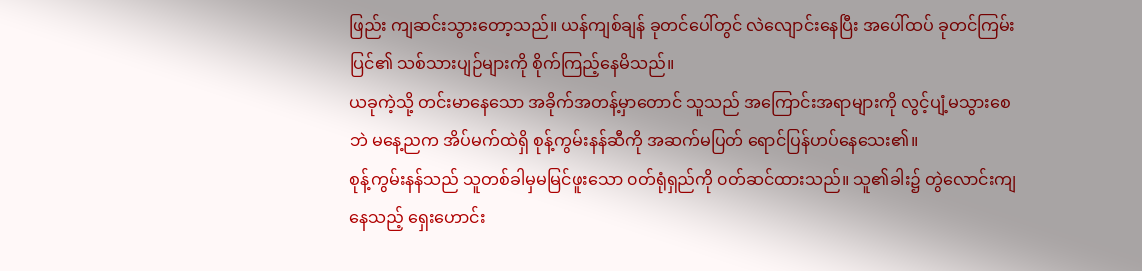ဖြည်း ကျဆင်းသွားတော့သည်။ ယန်ကျစ်ချန် ခုတင်ပေါ်တွင် လဲလျောင်းနေပြီး အပေါ်ထပ် ခုတင်ကြမ်းပြင်၏ သစ်သားပျဉ်များကို စိုက်ကြည့်နေမိသည်။
ယခုကဲ့သို့ တင်းမာနေသော အခိုက်အတန့်မှာတောင် သူသည် အကြောင်းအရာများကို လွင့်ပျံ့မသွားစေဘဲ မနေ့ညက အိပ်မက်ထဲရှိ စုန့်ကွမ်းနန်ဆီကို အဆက်မပြတ် ရောင်ပြန်ဟပ်နေသေး၏။
စုန့်ကွမ်းနန်သည် သူတစ်ခါမှမမြင်ဖူးသော ၀တ်ရုံရှည်ကို ၀တ်ဆင်ထားသည်။ သူ၏ခါး၌ တွဲလောင်းကျနေသည့် ရှေးဟောင်း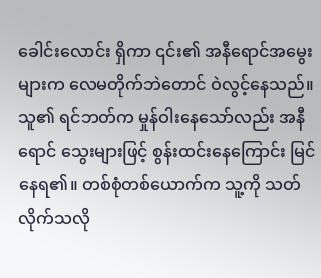ခေါင်းလောင်း ရှိကာ ၎င်း၏ အနီရောင်အမွေးများက လေမတိုက်ဘဲတောင် ဝဲလွင့်နေသည်။
သူ၏ ရင်ဘတ်က မှုန်ဝါးနေသော်လည်း အနီရောင် သွေးများဖြင့် စွန်းထင်းနေကြောင်း မြင်နေရ၏။ တစ်စုံတစ်ယောက်က သူ့ကို သတ်လိုက်သလို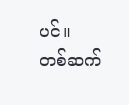ပင်။
တစ်ဆက်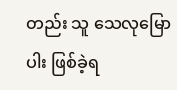တည်း သူ သေလုမြောပါး ဖြစ်ခဲ့ရ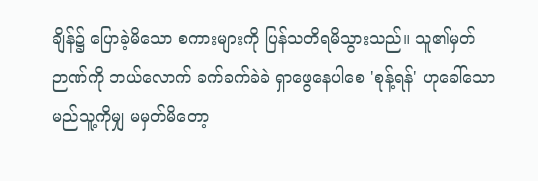ချိန်၌ ပြောခဲ့မိသော စကားများကို ပြန်သတိရမိသွားသည်။ သူ၏မှတ်ဉာဏ်ကို ဘယ်လောက် ခက်ခက်ခဲခဲ ရှာဖွေနေပါစေ 'စုန့်ရန်' ဟုခေါ်သော မည်သူ့ကိုမျှ မမှတ်မိတော့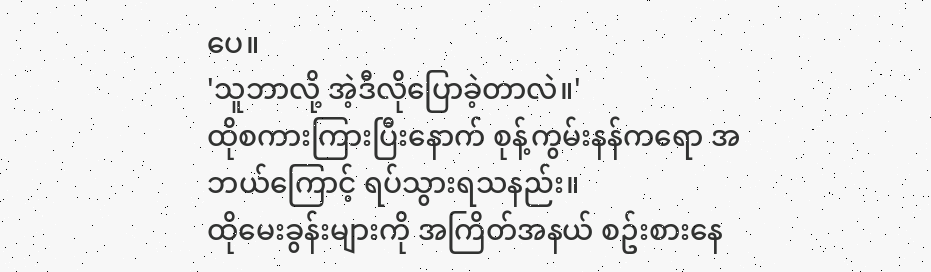ပေ။
'သူဘာလို့ အဲ့ဒီလိုပြောခဲ့တာလဲ။'
ထိုစကားကြားပြီးနောက် စုန့်ကွမ်းနန်ကရော အဘယ်ကြောင့် ရပ်သွားရသနည်း။
ထိုမေးခွန်းများကို အကြိတ်အနယ် စဥ်းစားနေ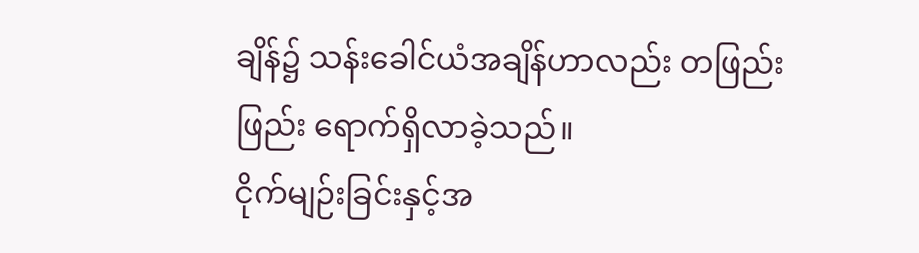ချိန်၌ သန်းခေါင်ယံအချိန်ဟာလည်း တဖြည်းဖြည်း ရောက်ရှိလာခဲ့သည်။
ငိုက်မျဉ်းခြင်းနှင့်အ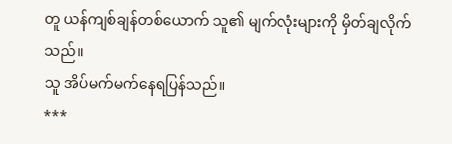တူ ယန်ကျစ်ချန်တစ်ယောက် သူ၏ မျက်လုံးများကို မှိတ်ချလိုက်သည်။
သူ အိပ်မက်မက်နေရပြန်သည်။
***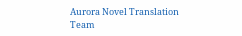Aurora Novel Translation Team